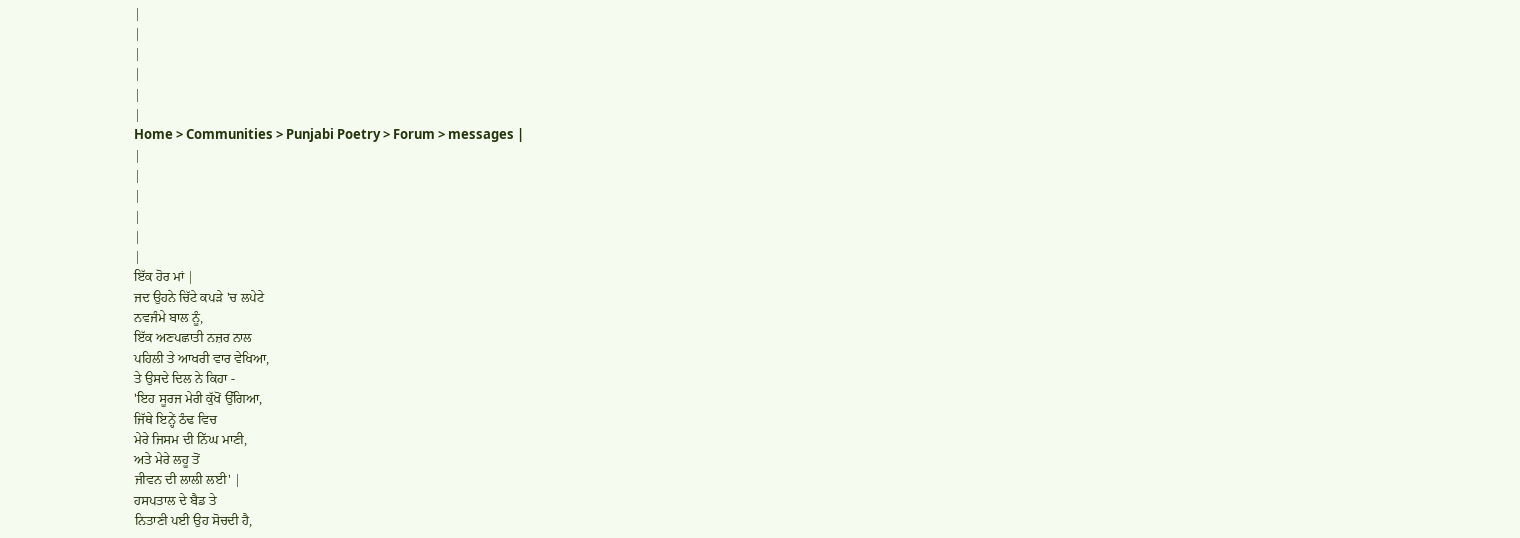|
|
|
|
|
|
Home > Communities > Punjabi Poetry > Forum > messages |
|
|
|
|
|
|
ਇੱਕ ਹੋਰ ਮਾਂ |
ਜਦ ਉਹਨੇ ਚਿੱਟੇ ਕਪੜੇ 'ਚ ਲਪੇਟੇ
ਨਵਜੰਮੇ ਬਾਲ ਨੂੰ,
ਇੱਕ ਅਣਪਛਾਤੀ ਨਜ਼ਰ ਨਾਲ
ਪਹਿਲੀ ਤੇ ਆਖਰੀ ਵਾਰ ਵੇਖਿਆ,
ਤੇ ਉਸਦੇ ਦਿਲ ਨੇ ਕਿਹਾ -
'ਇਹ ਸੂਰਜ ਮੇਰੀ ਕੁੱਖੋਂ ਉੱਗਿਆ,
ਜਿੱਥੇ ਇਨ੍ਹੇਂ ਠੰਢ ਵਿਚ
ਮੇਰੇ ਜਿਸਮ ਦੀ ਨਿੱਘ ਮਾਣੀ,
ਅਤੇ ਮੇਰੇ ਲਹੂ ਤੋਂ
ਜੀਵਨ ਦੀ ਲਾਲੀ ਲਈ' |
ਹਸਪਤਾਲ ਦੇ ਬੈਡ ਤੇ
ਨਿਤਾਣੀ ਪਈ ਉਹ ਸੋਚਦੀ ਹੈ,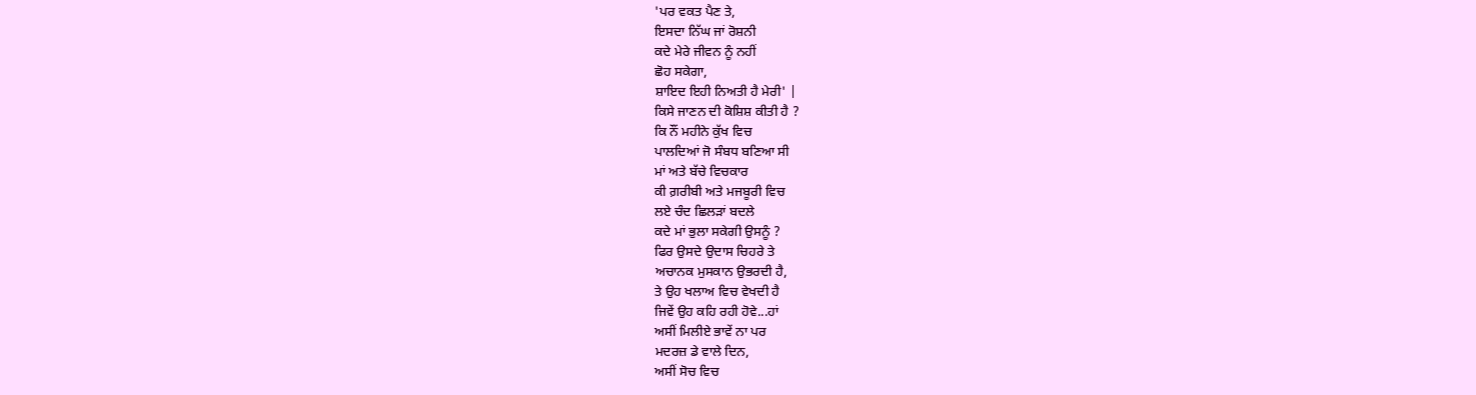'ਪਰ ਵਕਤ ਪੈਣ ਤੇ,
ਇਸਦਾ ਨਿੱਘ ਜਾਂ ਰੋਸ਼ਨੀ
ਕਦੇ ਮੇਰੇ ਜੀਵਨ ਨੂੰ ਨਹੀਂ
ਛੋਹ ਸਕੇਗਾ,
ਸ਼ਾਇਦ ਇਹੀ ਨਿਅਤੀ ਹੈ ਮੇਰੀ' |
ਕਿਸੇ ਜਾਣਨ ਦੀ ਕੋਸ਼ਿਸ਼ ਕੀਤੀ ਹੈ ?
ਕਿ ਨੌਂ ਮਹੀਨੇ ਕੁੱਖ ਵਿਚ
ਪਾਲਦਿਆਂ ਜੋ ਸੰਬਧ ਬਣਿਆ ਸੀ
ਮਾਂ ਅਤੇ ਬੱਚੇ ਵਿਚਕਾਰ
ਕੀ ਗ਼ਰੀਬੀ ਅਤੇ ਮਜਬੂਰੀ ਵਿਚ
ਲਏ ਚੰਦ ਛਿਲੜਾਂ ਬਦਲੇ
ਕਦੇ ਮਾਂ ਭੁਲਾ ਸਕੇਗੀ ਉਸਨੂੰ ?
ਫਿਰ ਉਸਦੇ ਉਦਾਸ ਚਿਹਰੇ ਤੇ
ਅਚਾਨਕ ਮੁਸਕਾਨ ਉਭਰਦੀ ਹੈ,
ਤੇ ਉਹ ਖਲਾਅ ਵਿਚ ਵੇਖਦੀ ਹੈ
ਜਿਵੇਂ ਉਹ ਕਹਿ ਰਹੀ ਹੋਵੇ...ਹਾਂ
ਅਸੀਂ ਮਿਲੀਏ ਭਾਵੇਂ ਨਾ ਪਰ
ਮਦਰਜ਼ ਡੇ ਵਾਲੇ ਦਿਨ,
ਅਸੀਂ ਸੋਚ ਵਿਚ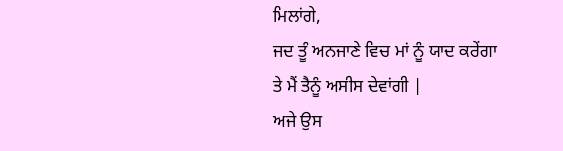ਮਿਲਾਂਗੇ,
ਜਦ ਤੂੰ ਅਨਜਾਣੇ ਵਿਚ ਮਾਂ ਨੂੰ ਯਾਦ ਕਰੇਂਗਾ
ਤੇ ਮੈਂ ਤੈਨੂੰ ਅਸੀਸ ਦੇਵਾਂਗੀ |
ਅਜੇ ਉਸ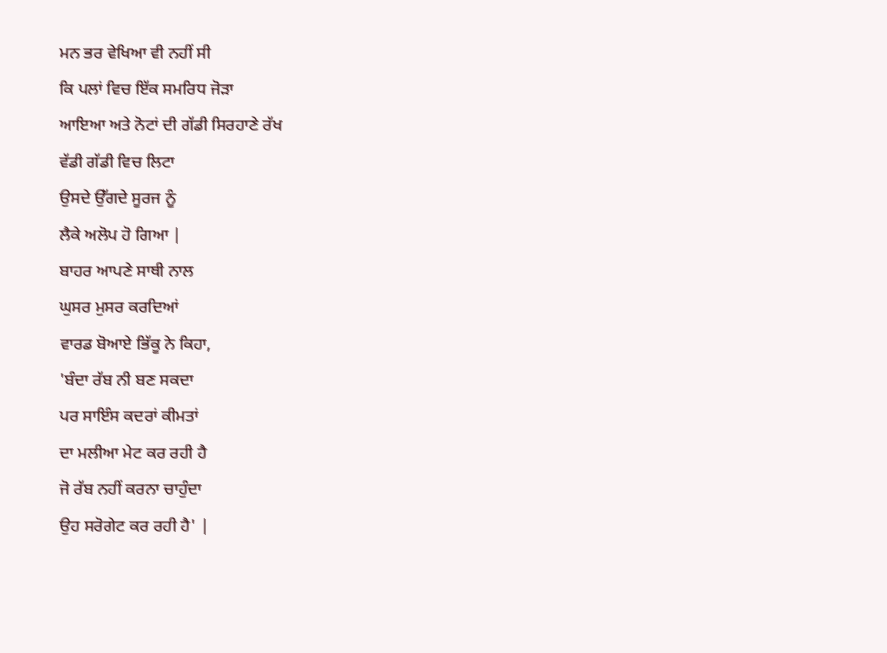ਮਨ ਭਰ ਵੇਖਿਆ ਵੀ ਨਹੀਂ ਸੀ
ਕਿ ਪਲਾਂ ਵਿਚ ਇੱਕ ਸਮਰਿਧ ਜੋੜਾ
ਆਇਆ ਅਤੇ ਨੋਟਾਂ ਦੀ ਗੱਡੀ ਸਿਰਹਾਣੇ ਰੱਖ
ਵੱਡੀ ਗੱਡੀ ਵਿਚ ਲਿਟਾ
ਉਸਦੇ ਉੱਗਦੇ ਸੂਰਜ ਨੂੰ
ਲੈਕੇ ਅਲੋਪ ਹੋ ਗਿਆ |
ਬਾਹਰ ਆਪਣੇ ਸਾਥੀ ਨਾਲ
ਘੁਸਰ ਮੁਸਰ ਕਰਦਿਆਂ
ਵਾਰਡ ਬੋਆਏ ਭਿੱਕੂ ਨੇ ਕਿਹਾ,
'ਬੰਦਾ ਰੱਬ ਨੀ ਬਣ ਸਕਦਾ
ਪਰ ਸਾਇੰਸ ਕਦਰਾਂ ਕੀਮਤਾਂ
ਦਾ ਮਲੀਆ ਮੇਟ ਕਰ ਰਹੀ ਹੈ
ਜੋ ਰੱਬ ਨਹੀਂ ਕਰਨਾ ਚਾਹੁੰਦਾ
ਉਹ ਸਰੋਗੇਟ ਕਰ ਰਹੀ ਹੈ' |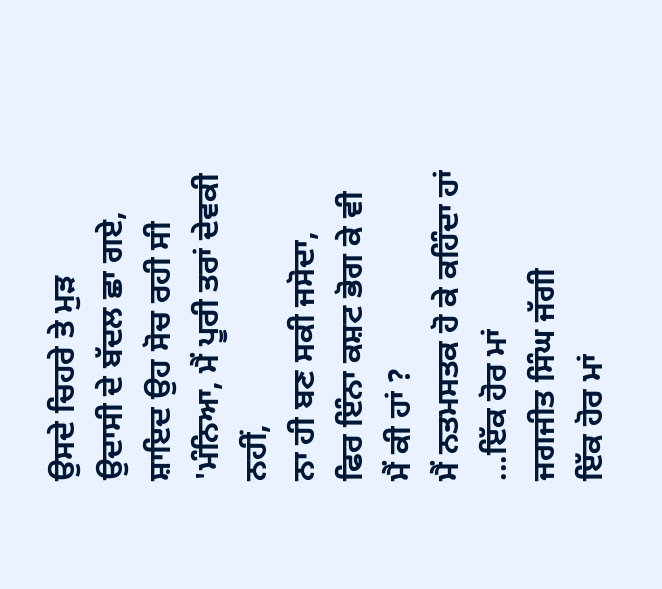ਉਸਦੇ ਚਿਹਰੇ ਤੇ ਮੁੜ
ਉਦਾਸੀ ਦੇ ਬੱਦਲ ਛਾ ਗਏ,
ਸ਼ਾਇਦ ਉਹ ਸੋਚ ਰਹੀ ਸੀ
'ਮੰਨਿਆ, ਮੈਂ ਪੂਰੀ ਤਰਾਂ ਦੇਵਕੀ ਨਹੀਂ,
ਨਾ ਹੀ ਬਣ ਸਕੀ ਜਸੋਦਾ,
ਫਿਰ ਇੰਨਾ ਕਸ਼ਟ ਭੋਗ ਕੇ ਵੀ
ਮੈਂ ਕੀ ਹਾਂ ?
ਮੈਂ ਨਤਮਸਤਕ ਹੋ ਕੇ ਕਹਿੰਦਾ ਹਾਂ
...ਇੱਕ ਹੋਰ ਮਾਂ
ਜਗਜੀਤ ਸਿੰਘ ਜੱਗੀ
ਇੱਕ ਹੋਰ ਮਾਂ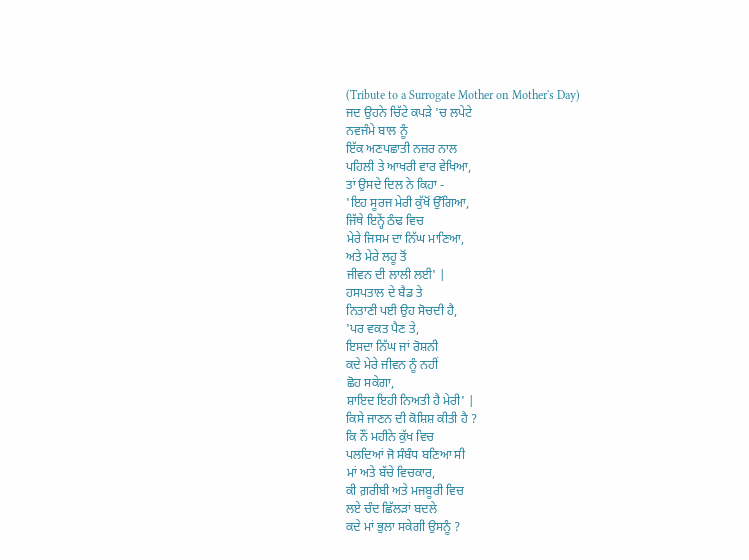(Tribute to a Surrogate Mother on Mother's Day)
ਜਦ ਉਹਨੇ ਚਿੱਟੇ ਕਪੜੇ 'ਚ ਲਪੇਟੇ
ਨਵਜੰਮੇ ਬਾਲ ਨੂੰ
ਇੱਕ ਅਣਪਛਾਤੀ ਨਜ਼ਰ ਨਾਲ
ਪਹਿਲੀ ਤੇ ਆਖਰੀ ਵਾਰ ਵੇਖਿਆ,
ਤਾਂ ਉਸਦੇ ਦਿਲ ਨੇ ਕਿਹਾ -
'ਇਹ ਸੂਰਜ ਮੇਰੀ ਕੁੱਖੋਂ ਉੱਗਿਆ,
ਜਿੱਥੇ ਇਨ੍ਹੇਂ ਠੰਢ ਵਿਚ
ਮੇਰੇ ਜਿਸਮ ਦਾ ਨਿੱਘ ਮਾਣਿਆ,
ਅਤੇ ਮੇਰੇ ਲਹੂ ਤੋਂ
ਜੀਵਨ ਦੀ ਲਾਲੀ ਲਈ' |
ਹਸਪਤਾਲ ਦੇ ਬੈਡ ਤੇ
ਨਿਤਾਣੀ ਪਈ ਉਹ ਸੋਚਦੀ ਹੈ,
'ਪਰ ਵਕਤ ਪੈਣ ਤੇ,
ਇਸਦਾ ਨਿੱਘ ਜਾਂ ਰੋਸ਼ਨੀ
ਕਦੇ ਮੇਰੇ ਜੀਵਨ ਨੂੰ ਨਹੀਂ
ਛੋਹ ਸਕੇਗਾ,
ਸ਼ਾਇਦ ਇਹੀ ਨਿਅਤੀ ਹੈ ਮੇਰੀ' |
ਕਿਸੇ ਜਾਣਨ ਦੀ ਕੋਸ਼ਿਸ਼ ਕੀਤੀ ਹੈ ?
ਕਿ ਨੌਂ ਮਹੀਨੇ ਕੁੱਖ ਵਿਚ
ਪਲਦਿਆਂ ਜੋ ਸੰਬੰਧ ਬਣਿਆ ਸੀ
ਮਾਂ ਅਤੇ ਬੱਚੇ ਵਿਚਕਾਰ,
ਕੀ ਗ਼ਰੀਬੀ ਅਤੇ ਮਜਬੂਰੀ ਵਿਚ
ਲਏ ਚੰਦ ਛਿੱਲੜਾਂ ਬਦਲੇ
ਕਦੇ ਮਾਂ ਭੁਲਾ ਸਕੇਗੀ ਉਸਨੂੰ ?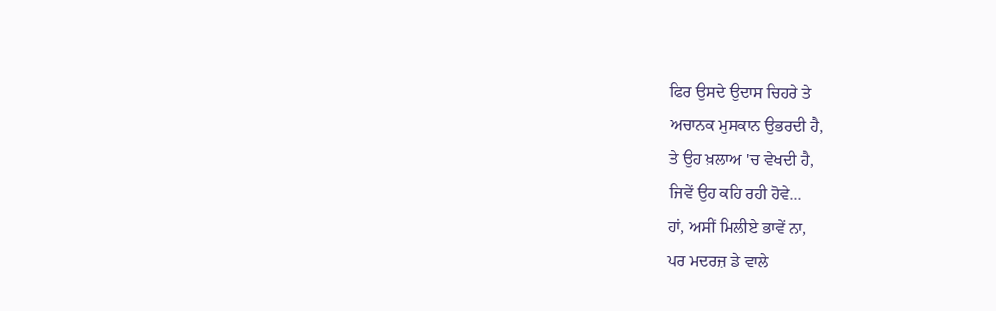ਫਿਰ ਉਸਦੇ ਉਦਾਸ ਚਿਹਰੇ ਤੇ
ਅਚਾਨਕ ਮੁਸਕਾਨ ਉਭਰਦੀ ਹੈ,
ਤੇ ਉਹ ਖ਼ਲਾਅ 'ਚ ਵੇਖਦੀ ਹੈ,
ਜਿਵੇਂ ਉਹ ਕਹਿ ਰਹੀ ਹੋਵੇ...
ਹਾਂ, ਅਸੀਂ ਮਿਲੀਏ ਭਾਵੇਂ ਨਾ,
ਪਰ ਮਦਰਜ਼ ਡੇ ਵਾਲੇ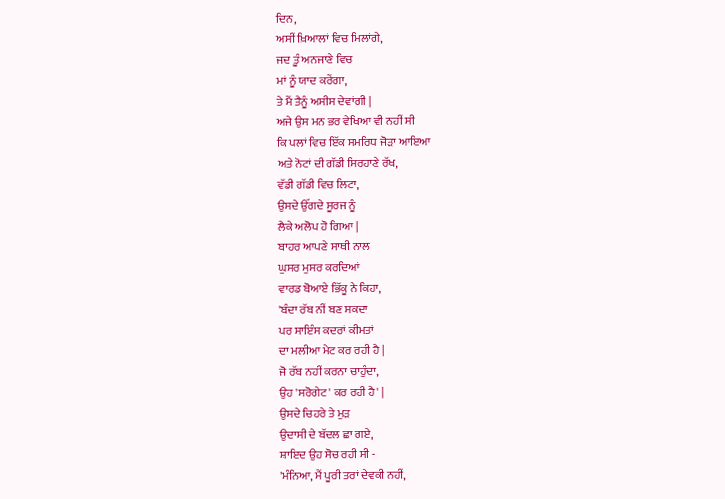ਦਿਨ,
ਅਸੀਂ ਖ਼ਿਆਲਾਂ ਵਿਚ ਮਿਲਾਂਗੇ,
ਜਦ ਤੂੰ ਅਨਜਾਣੇ ਵਿਚ
ਮਾਂ ਨੂੰ ਯਾਦ ਕਰੇਂਗਾ,
ਤੇ ਮੈਂ ਤੈਨੂੰ ਅਸੀਸ ਦੇਵਾਂਗੀ |
ਅਜੇ ਉਸ ਮਨ ਭਰ ਵੇਖਿਆ ਵੀ ਨਹੀਂ ਸੀ
ਕਿ ਪਲਾਂ ਵਿਚ ਇੱਕ ਸਮਰਿਧ ਜੋੜਾ ਆਇਆ
ਅਤੇ ਨੋਟਾਂ ਦੀ ਗੱਡੀ ਸਿਰਹਾਣੇ ਰੱਖ,
ਵੱਡੀ ਗੱਡੀ ਵਿਚ ਲਿਟਾ,
ਉਸਦੇ ਉੱਗਦੇ ਸੂਰਜ ਨੂੰ
ਲੈਕੇ ਅਲੋਪ ਹੋ ਗਿਆ |
ਬਾਹਰ ਆਪਣੇ ਸਾਥੀ ਨਾਲ
ਘੁਸਰ ਮੁਸਰ ਕਰਦਿਆਂ
ਵਾਰਡ ਬੋਆਏ ਭਿੱਕੂ ਨੇ ਕਿਹਾ,
'ਬੰਦਾ ਰੱਬ ਨੀਂ ਬਣ ਸਕਦਾ
ਪਰ ਸਾਇੰਸ ਕਦਰਾਂ ਕੀਮਤਾਂ
ਦਾ ਮਲੀਆ ਮੇਟ ਕਰ ਰਹੀ ਹੈ |
ਜੋ ਰੱਬ ਨਹੀਂ ਕਰਨਾ ਚਾਹੁੰਦਾ,
ਉਹ 'ਸਰੋਗੇਟ' ਕਰ ਰਹੀ ਹੈ' |
ਉਸਦੇ ਚਿਹਰੇ ਤੇ ਮੁੜ
ਉਦਾਸੀ ਦੇ ਬੱਦਲ ਛਾ ਗਏ,
ਸ਼ਾਇਦ ਉਹ ਸੋਚ ਰਹੀ ਸੀ -
'ਮੰਨਿਆ, ਮੈਂ ਪੂਰੀ ਤਰਾਂ ਦੇਵਕੀ ਨਹੀਂ,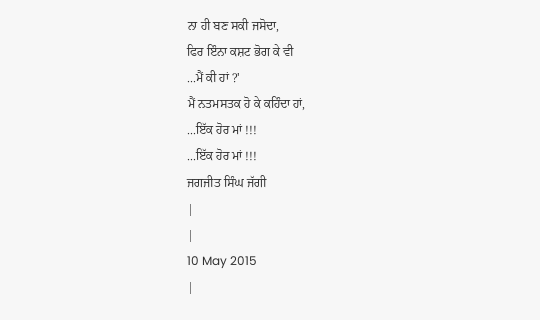ਨਾ ਹੀ ਬਣ ਸਕੀ ਜਸੋਦਾ,
ਫਿਰ ਇੰਨਾ ਕਸ਼ਟ ਭੋਗ ਕੇ ਵੀ
...ਮੈਂ ਕੀ ਹਾਂ ?'
ਮੈਂ ਨਤਮਸਤਕ ਹੋ ਕੇ ਕਹਿੰਦਾ ਹਾਂ,
...ਇੱਕ ਹੋਰ ਮਾਂ !!!
...ਇੱਕ ਹੋਰ ਮਾਂ !!!
ਜਗਜੀਤ ਸਿੰਘ ਜੱਗੀ
|
|
10 May 2015
|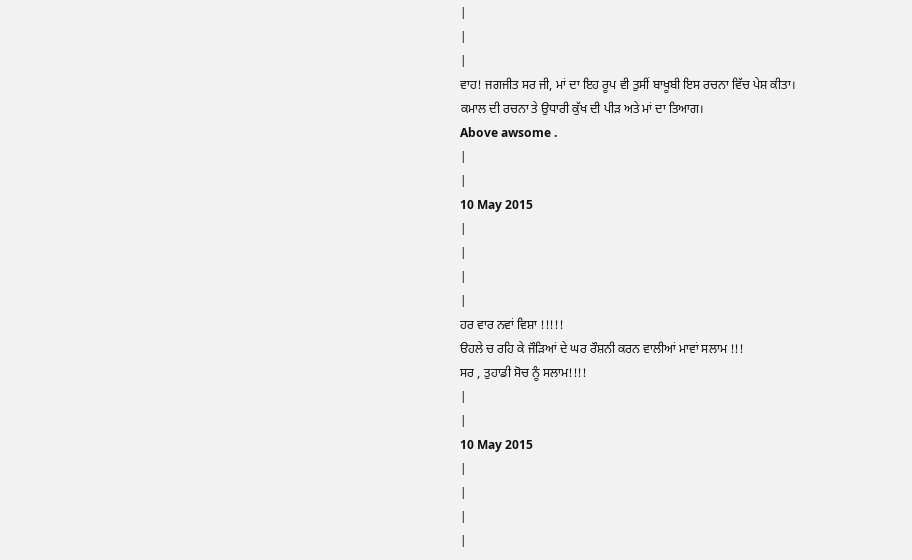|
|
|
ਵਾਹ! ਜਗਜੀਤ ਸਰ ਜੀ, ਮਾਂ ਦਾ ਇਹ ਰੂਪ ਵੀ ਤੁਸੀਂ ਬਾਖੂਬੀ ਇਸ ਰਚਨਾ ਵਿੱਚ ਪੇਸ਼ ਕੀਤਾ।
ਕਮਾਲ ਦੀ ਰਚਨਾ ਤੇ ਉਧਾਰੀ ਕੁੱਖ ਦੀ ਪੀੜ ਅਤੇ ਮਾਂ ਦਾ ਤਿਆਗ।
Above awsome .
|
|
10 May 2015
|
|
|
|
ਹਰ ਵਾਰ ਨਵਾਂ ਵਿਸ਼ਾ !!!!!
ੳਹਲੇ ਚ ਰਹਿ ਕੇ ਜੌੜਿਆਂ ਦੇ ਘਰ ਰੌਸ਼ਨੀ ਕਰਨ ਵਾਲੀਆਂ ਮਾਵਾਂ ਸਲਾਮ !!!
ਸਰ , ਤੁਹਾਡੀ ਸੋਚ ਨੂੰ ਸਲਾਮ!!!!
|
|
10 May 2015
|
|
|
|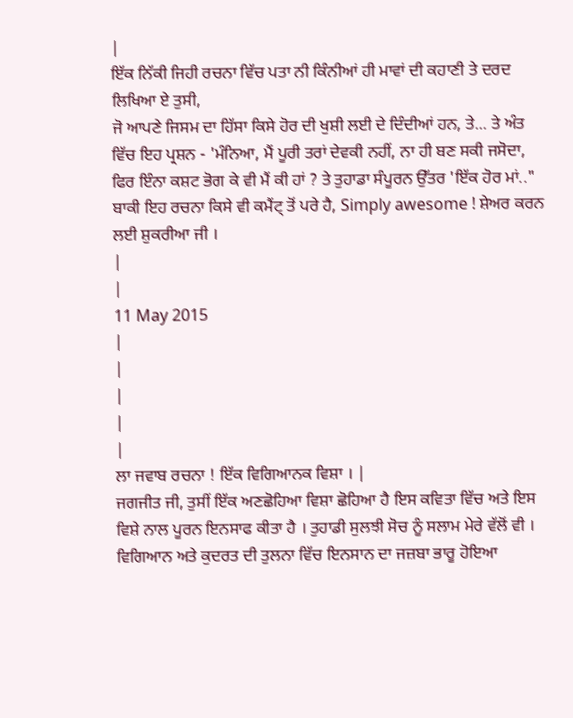|
ਇੱਕ ਨਿੱਕੀ ਜਿਹੀ ਰਚਨਾ ਵਿੱਚ ਪਤਾ ਨੀ ਕਿੰਨੀਆਂ ਹੀ ਮਾਵਾਂ ਦੀ ਕਹਾਣੀ ਤੇ ਦਰਦ ਲਿਖਿਆ ਏ ਤੁਸੀ,
ਜੋ ਆਪਣੇ ਜਿਸਮ ਦਾ ਹਿੱਸਾ ਕਿਸੇ ਹੋਰ ਦੀ ਖੁਸ਼ੀ ਲਈ ਦੇ ਦਿੰਦੀਆਂ ਹਨ, ਤੇ... ਤੇ ਅੰਤ ਵਿੱਚ ਇਹ ਪ੍ਰਸ਼ਨ - 'ਮੰਨਿਆ, ਮੈਂ ਪੂਰੀ ਤਰਾਂ ਦੇਵਕੀ ਨਹੀਂ, ਨਾ ਹੀ ਬਣ ਸਕੀ ਜਸੋਦਾ, ਫਿਰ ਇੰਨਾ ਕਸ਼ਟ ਭੋਗ ਕੇ ਵੀ ਮੈਂ ਕੀ ਹਾਂ ? ਤੇ ਤੁਹਾਡਾ ਸੰਪੂਰਨ ਉੱਤਰ 'ਇੱਕ ਹੋਰ ਮਾਂ.." ਬਾਕੀ ਇਹ ਰਚਨਾ ਕਿਸੇ ਵੀ ਕਮੈਂਟ੍ ਤੋਂ ਪਰੇ ਹੈ, Simply awesome ! ਸ਼ੇਅਰ ਕਰਨ ਲਈ ਸ਼ੁਕਰੀਆ ਜੀ ।
|
|
11 May 2015
|
|
|
|
|
ਲਾ ਜਵਾਬ ਰਚਨਾ ! ਇੱਕ ਵਿਗਿਆਨਕ ਵਿਸ਼ਾ । |
ਜਗਜੀਤ ਜੀ, ਤੁਸੀਂ ਇੱਕ ਅਣਛੋਹਿਆ ਵਿਸ਼ਾ ਛੋਹਿਆ ਹੈ ਇਸ ਕਵਿਤਾ ਵਿੱਚ ਅਤੇ ਇਸ ਵਿਸ਼ੇ ਨਾਲ ਪੂਰਨ ਇਨਸਾਫ ਕੀਤਾ ਹੈ । ਤੁਹਾਡੀ ਸੁਲਝੀ ਸੋਚ ਨੂੰ ਸਲਾਮ ਮੇਰੇ ਵੱਲੋਂ ਵੀ ।
ਵਿਗਿਆਨ ਅਤੇ ਕੁਦਰਤ ਦੀ ਤੁਲਨਾ ਵਿੱਚ ਇਨਸਾਨ ਦਾ ਜਜ਼ਬਾ ਭਾਰੂ ਹੋਇਆ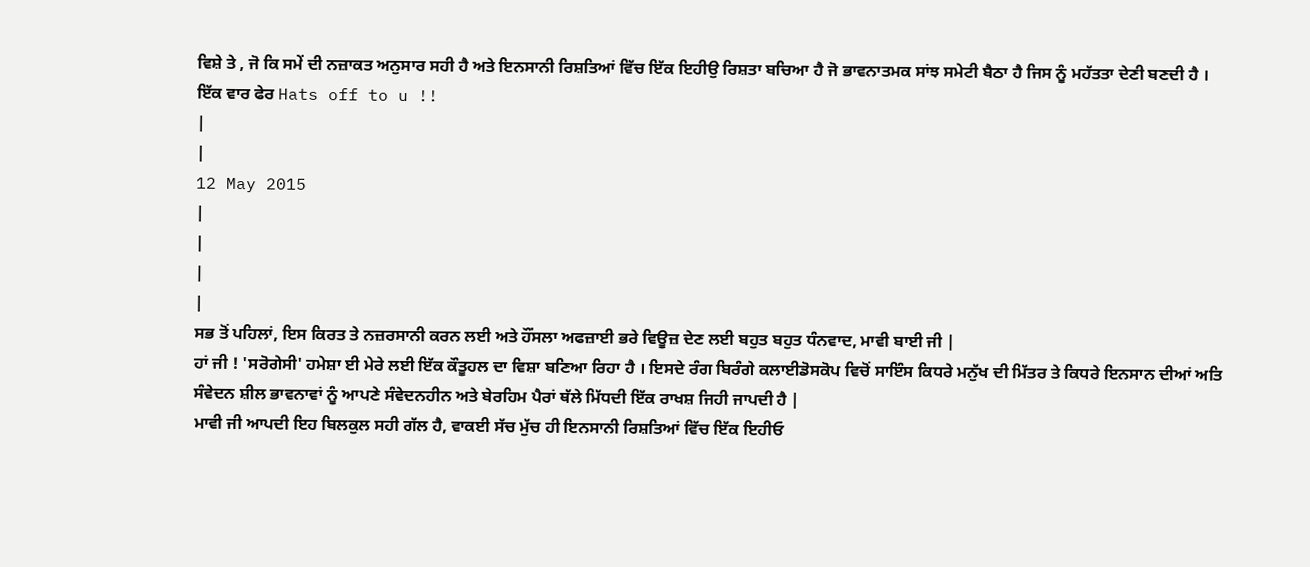ਵਿਸ਼ੇ ਤੇ , ਜੋ ਕਿ ਸਮੇਂ ਦੀ ਨਜ਼ਾਕਤ ਅਨੁਸਾਰ ਸਹੀ ਹੈ ਅਤੇ ਇਨਸਾਨੀ ਰਿਸ਼ਤਿਆਂ ਵਿੱਚ ਇੱਕ ਇਹੀਉ ਰਿਸ਼ਤਾ ਬਚਿਆ ਹੈ ਜੋ ਭਾਵਨਾਤਮਕ ਸਾਂਝ ਸਮੇਟੀ ਬੈਠਾ ਹੈ ਜਿਸ ਨੂੰ ਮਹੱਤਤਾ ਦੇਣੀ ਬਣਦੀ ਹੈ ।
ਇੱਕ ਵਾਰ ਫੇਰ Hats off to u !!
|
|
12 May 2015
|
|
|
|
ਸਭ ਤੋਂ ਪਹਿਲਾਂ, ਇਸ ਕਿਰਤ ਤੇ ਨਜ਼ਰਸਾਨੀ ਕਰਨ ਲਈ ਅਤੇ ਹੌਂਸਲਾ ਅਫਜ਼ਾਈ ਭਰੇ ਵਿਊਜ਼ ਦੇਣ ਲਈ ਬਹੁਤ ਬਹੁਤ ਧੰਨਵਾਦ, ਮਾਵੀ ਬਾਈ ਜੀ |
ਹਾਂ ਜੀ ! 'ਸਰੋਗੇਸੀ' ਹਮੇਸ਼ਾ ਈ ਮੇਰੇ ਲਈ ਇੱਕ ਕੌਤੂਹਲ ਦਾ ਵਿਸ਼ਾ ਬਣਿਆ ਰਿਹਾ ਹੈ । ਇਸਦੇ ਰੰਗ ਬਿਰੰਗੇ ਕਲਾਈਡੋਸਕੋਪ ਵਿਚੋਂ ਸਾਇੰਸ ਕਿਧਰੇ ਮਨੁੱਖ ਦੀ ਮਿੱਤਰ ਤੇ ਕਿਧਰੇ ਇਨਸਾਨ ਦੀਆਂ ਅਤਿ ਸੰਵੇਦਨ ਸ਼ੀਲ ਭਾਵਨਾਵਾਂ ਨੂੰ ਆਪਣੇ ਸੰਵੇਦਨਹੀਨ ਅਤੇ ਬੇਰਹਿਮ ਪੈਰਾਂ ਥੱਲੇ ਮਿੱਧਦੀ ਇੱਕ ਰਾਖਸ਼ ਜਿਹੀ ਜਾਪਦੀ ਹੈ |
ਮਾਵੀ ਜੀ ਆਪਦੀ ਇਹ ਬਿਲਕੁਲ ਸਹੀ ਗੱਲ ਹੈ, ਵਾਕਈ ਸੱਚ ਮੁੱਚ ਹੀ ਇਨਸਾਨੀ ਰਿਸ਼ਤਿਆਂ ਵਿੱਚ ਇੱਕ ਇਹੀਓ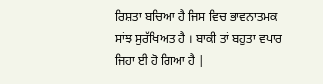ਰਿਸ਼ਤਾ ਬਚਿਆ ਹੈ ਜਿਸ ਵਿਚ ਭਾਵਨਾਤਮਕ ਸਾਂਝ ਸੁਰੱਖਿਅਤ ਹੈ । ਬਾਕੀ ਤਾਂ ਬਹੁਤਾ ਵਪਾਰ ਜਿਹਾ ਈ ਹੋ ਗਿਆ ਹੈ |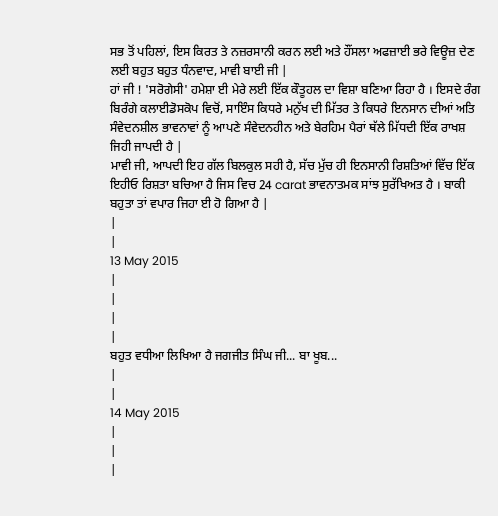ਸਭ ਤੋਂ ਪਹਿਲਾਂ, ਇਸ ਕਿਰਤ ਤੇ ਨਜ਼ਰਸਾਨੀ ਕਰਨ ਲਈ ਅਤੇ ਹੌਂਸਲਾ ਅਫਜ਼ਾਈ ਭਰੇ ਵਿਊਜ਼ ਦੇਣ ਲਈ ਬਹੁਤ ਬਹੁਤ ਧੰਨਵਾਦ, ਮਾਵੀ ਬਾਈ ਜੀ |
ਹਾਂ ਜੀ ! 'ਸਰੋਗੇਸੀ' ਹਮੇਸ਼ਾ ਈ ਮੇਰੇ ਲਈ ਇੱਕ ਕੌਤੂਹਲ ਦਾ ਵਿਸ਼ਾ ਬਣਿਆ ਰਿਹਾ ਹੈ । ਇਸਦੇ ਰੰਗ ਬਿਰੰਗੇ ਕਲਾਈਡੋਸਕੋਪ ਵਿਚੋਂ, ਸਾਇੰਸ ਕਿਧਰੇ ਮਨੁੱਖ ਦੀ ਮਿੱਤਰ ਤੇ ਕਿਧਰੇ ਇਨਸਾਨ ਦੀਆਂ ਅਤਿ ਸੰਵੇਦਨਸ਼ੀਲ ਭਾਵਨਾਵਾਂ ਨੂੰ ਆਪਣੇ ਸੰਵੇਦਨਹੀਨ ਅਤੇ ਬੇਰਹਿਮ ਪੈਰਾਂ ਥੱਲੇ ਮਿੱਧਦੀ ਇੱਕ ਰਾਖਸ਼ ਜਿਹੀ ਜਾਪਦੀ ਹੈ |
ਮਾਵੀ ਜੀ, ਆਪਦੀ ਇਹ ਗੱਲ ਬਿਲਕੁਲ ਸਹੀ ਹੈ, ਸੱਚ ਮੁੱਚ ਹੀ ਇਨਸਾਨੀ ਰਿਸ਼ਤਿਆਂ ਵਿੱਚ ਇੱਕ ਇਹੀਓ ਰਿਸ਼ਤਾ ਬਚਿਆ ਹੈ ਜਿਸ ਵਿਚ 24 carat ਭਾਵਨਾਤਮਕ ਸਾਂਝ ਸੁਰੱਖਿਅਤ ਹੈ । ਬਾਕੀ ਬਹੁਤਾ ਤਾਂ ਵਪਾਰ ਜਿਹਾ ਈ ਹੋ ਗਿਆ ਹੈ |
|
|
13 May 2015
|
|
|
|
ਬਹੁਤ ਵਧੀਆ ਲਿਖਿਆ ਹੈ ਜਗਜੀਤ ਸਿੰਘ ਜੀ... ਬਾ ਖੂਬ...
|
|
14 May 2015
|
|
|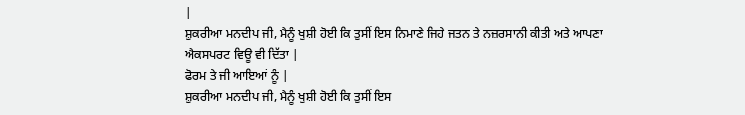|
ਸ਼ੁਕਰੀਆ ਮਨਦੀਪ ਜੀ, ਮੈਨੂੰ ਖੁਸ਼ੀ ਹੋਈ ਕਿ ਤੁਸੀਂ ਇਸ ਨਿਮਾਣੇ ਜਿਹੇ ਜਤਨ ਤੇ ਨਜ਼ਰਸਾਨੀ ਕੀਤੀ ਅਤੇ ਆਪਣਾ ਐਕਸਪਰਟ ਵਿਊ ਵੀ ਦਿੱਤਾ |
ਫੋਰਮ ਤੇ ਜੀ ਆਇਆਂ ਨੂੰ |
ਸ਼ੁਕਰੀਆ ਮਨਦੀਪ ਜੀ, ਮੈਨੂੰ ਖੁਸ਼ੀ ਹੋਈ ਕਿ ਤੁਸੀਂ ਇਸ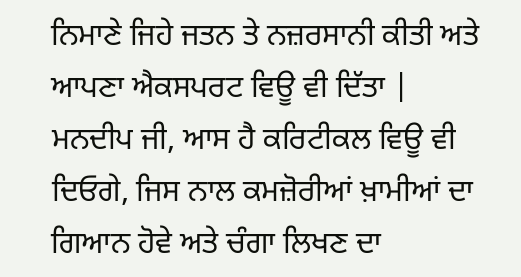ਨਿਮਾਣੇ ਜਿਹੇ ਜਤਨ ਤੇ ਨਜ਼ਰਸਾਨੀ ਕੀਤੀ ਅਤੇ ਆਪਣਾ ਐਕਸਪਰਟ ਵਿਊ ਵੀ ਦਿੱਤਾ |
ਮਨਦੀਪ ਜੀ, ਆਸ ਹੈ ਕਰਿਟੀਕਲ ਵਿਊ ਵੀ ਦਿਓਗੇ, ਜਿਸ ਨਾਲ ਕਮਜ਼ੋਰੀਆਂ ਖ਼ਾਮੀਆਂ ਦਾ ਗਿਆਨ ਹੋਵੇ ਅਤੇ ਚੰਗਾ ਲਿਖਣ ਦਾ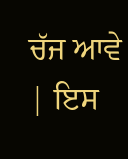ਚੱਜ ਆਵੇ | ਇਸ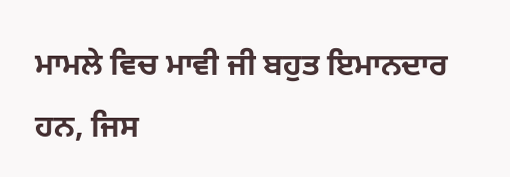ਮਾਮਲੇ ਵਿਚ ਮਾਵੀ ਜੀ ਬਹੁਤ ਇਮਾਨਦਾਰ ਹਨ, ਜਿਸ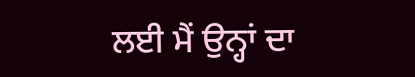ਲਈ ਮੈਂ ਉਨ੍ਹਾਂ ਦਾ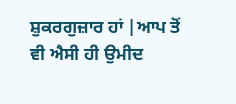ਸ਼ੁਕਰਗੁਜ਼ਾਰ ਹਾਂ |ਆਪ ਤੋਂ ਵੀ ਐਸੀ ਹੀ ਉਮੀਦ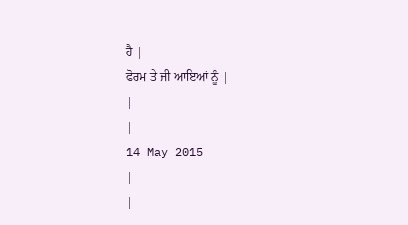ਹੈ |
ਫੋਰਮ ਤੇ ਜੀ ਆਇਆਂ ਨੂੰ |
|
|
14 May 2015
|
|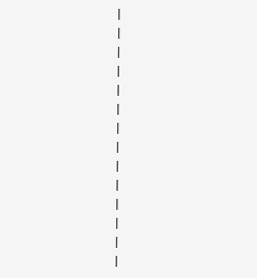|
|
|
|
|
|
|
|
|
|
|
|
|
|